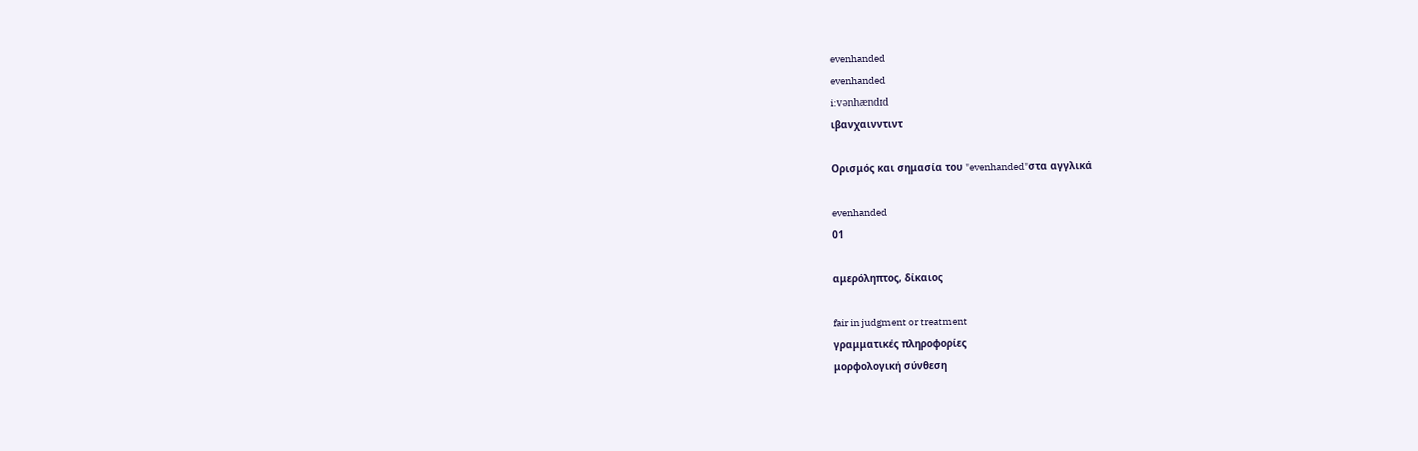evenhanded
evenhanded
i:vənhændɪd
ιβανχαινντιντ

Ορισμός και σημασία του "evenhanded"στα αγγλικά

evenhanded
01

αμερόληπτος, δίκαιος

fair in judgment or treatment
γραμματικές πληροφορίες
μορφολογική σύνθεση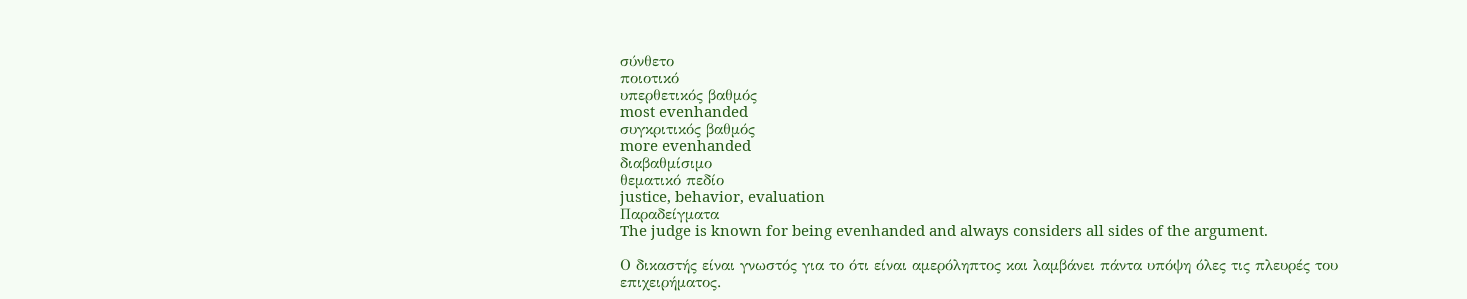σύνθετο
ποιοτικό
υπερθετικός βαθμός
most evenhanded
συγκριτικός βαθμός
more evenhanded
διαβαθμίσιμο
θεματικό πεδίο
justice, behavior, evaluation
Παραδείγματα
The judge is known for being evenhanded and always considers all sides of the argument.

Ο δικαστής είναι γνωστός για το ότι είναι αμερόληπτος και λαμβάνει πάντα υπόψη όλες τις πλευρές του επιχειρήματος.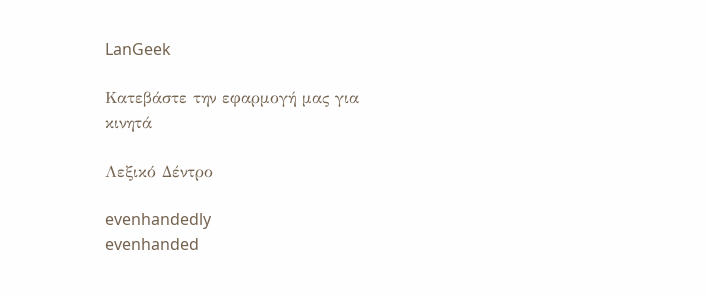LanGeek

Κατεβάστε την εφαρμογή μας για κινητά

Λεξικό Δέντρο

evenhandedly
evenhanded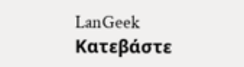LanGeek
Κατεβάστε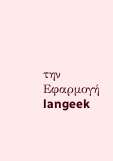την Εφαρμογή
langeek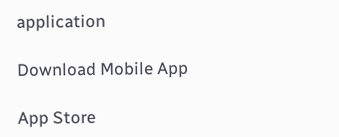application

Download Mobile App

App Store